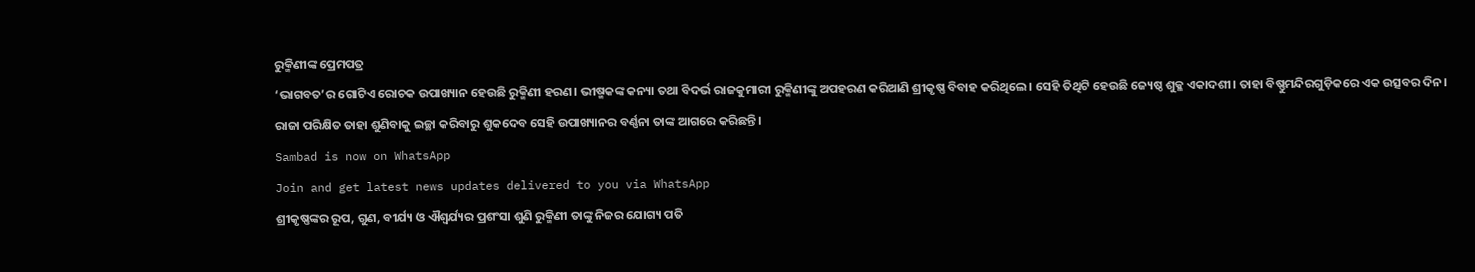ରୁକ୍ମିଣୀଙ୍କ ପ୍ରେମପତ୍ର
‘ଭାଗବତ’ର ଗୋଟିଏ ରୋଚକ ଉପାଖ୍ୟାନ ହେଉଛି ରୁକ୍ମିଣୀ ହରଣ। ଭୀଷ୍ମକଙ୍କ କନ୍ୟା ତଥା ବିଦର୍ଭ ରାଜକୁମାରୀ ରୁକ୍ମିଣୀଙ୍କୁ ଅପହରଣ କରିଆଣି ଶ୍ରୀକୃଷ୍ଣ ବିବାହ କରିଥିଲେ। ସେହି ତିଥିଟି ହେଉଛି ଜ୍ୟେଷ୍ଠ ଶୁକ୍ଳ ଏକାଦଶୀ। ତାହା ବିଷ୍ଣୁମନ୍ଦିରଗୁଡ଼ିକରେ ଏକ ଉତ୍ସବର ଦିନ।
ରାଜା ପରିକ୍ଷିତ ତାହା ଶୁଣିବାକୁ ଇଚ୍ଛା କରିବାରୁ ଶୁକଦେବ ସେହି ଉପାଖ୍ୟାନର ବର୍ଣ୍ଣନା ତାଙ୍କ ଆଗରେ କରିଛନ୍ତି।
Sambad is now on WhatsApp
Join and get latest news updates delivered to you via WhatsApp
ଶ୍ରୀକୃଷ୍ଣଙ୍କର ରୂପ, ଗୁଣ, ବୀର୍ଯ୍ୟ ଓ ଐଶ୍ୱର୍ଯ୍ୟର ପ୍ରଶଂସା ଶୁଣି ରୁକ୍ମିଣୀ ତାଙ୍କୁ ନିଜର ଯୋଗ୍ୟ ପତି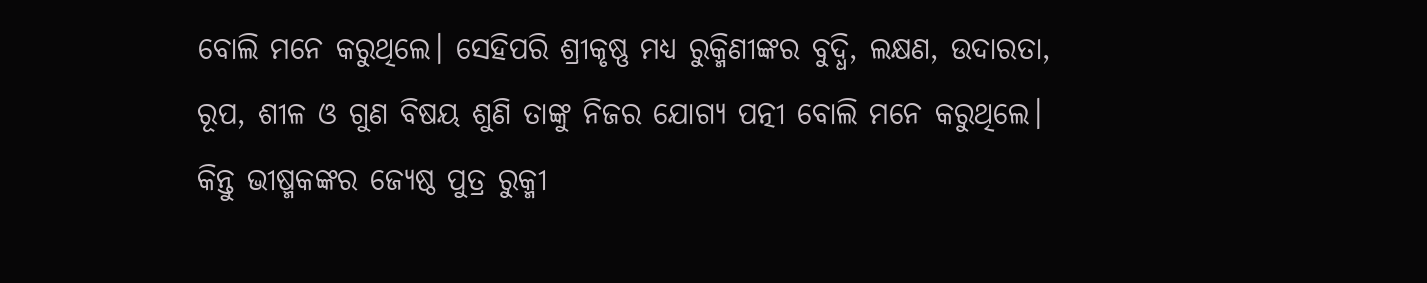ବୋଲି ମନେ କରୁଥିଲେ। ସେହିପରି ଶ୍ରୀକୃଷ୍ଣ ମଧ୍ୟ ରୁକ୍ମିଣୀଙ୍କର ବୁଦ୍ଧି, ଲକ୍ଷଣ, ଉଦାରତା, ରୂପ, ଶୀଳ ଓ ଗୁଣ ବିଷୟ ଶୁଣି ତାଙ୍କୁ ନିଜର ଯୋଗ୍ୟ ପତ୍ନୀ ବୋଲି ମନେ କରୁଥିଲେ। କିନ୍ତୁ ଭୀଷ୍ମକଙ୍କର ଜ୍ୟେଷ୍ଠ ପୁତ୍ର ରୁକ୍ମୀ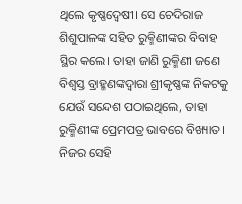ଥିଲେ କୃଷ୍ଣଦ୍ୱେଷୀ। ସେ ଚେଦିରାଜ ଶିଶୁପାଳଙ୍କ ସହିତ ରୁକ୍ମିଣୀଙ୍କର ବିବାହ ସ୍ଥିର କଲେ। ତାହା ଜାଣି ରୁକ୍ମିଣୀ ଜଣେ ବିଶ୍ୱସ୍ତ ବ୍ରାହ୍ମଣଙ୍କଦ୍ୱାରା ଶ୍ରୀକୃଷ୍ଣଙ୍କ ନିକଟକୁ ଯେଉଁ ସନ୍ଦେଶ ପଠାଇଥିଲେ, ତାହା ରୁକ୍ମିଣୀଙ୍କ ପ୍ରେମପତ୍ର ଭାବରେ ବିଖ୍ୟାତ।
ନିଜର ସେହି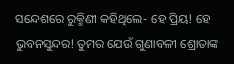ସନ୍ଦେଶରେ ରୁକ୍ମିଣୀ କହିଥିଲେ- ହେ ପ୍ରିୟ! ହେ ଭୁବନସୁନ୍ଦର! ତୁମର ଯେଉଁ ଗୁଣାବଳୀ ଶ୍ରୋତାଙ୍କ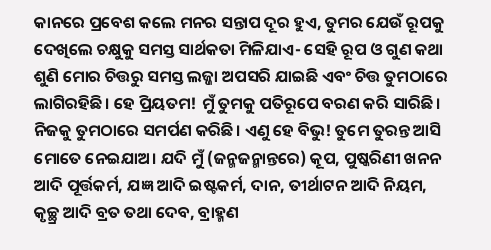କାନରେ ପ୍ରବେଶ କଲେ ମନର ସନ୍ତାପ ଦୂର ହୁଏ, ତୁମର ଯେଉଁ ରୂପକୁ ଦେଖିଲେ ଚକ୍ଷୁକୁ ସମସ୍ତ ସାର୍ଥକତା ମିଳିଯାଏ- ସେହି ରୂପ ଓ ଗୁଣ କଥା ଶୁଣି ମୋର ଚିତ୍ତରୁ ସମସ୍ତ ଲଜ୍ଜା ଅପସରି ଯାଇଛି ଏବଂ ଚିତ୍ତ ତୁମଠାରେ ଲାଗିରହିଛି। ହେ ପ୍ରିୟତମ! ମୁଁ ତୁମକୁ ପତିରୂପେ ବରଣ କରି ସାରିଛି। ନିଜକୁ ତୁମଠାରେ ସମର୍ପଣ କରିଛି। ଏଣୁ ହେ ବିଭୁ! ତୁମେ ତୁରନ୍ତ ଆସି ମୋତେ ନେଇଯାଅ। ଯଦି ମୁଁ (ଜନ୍ମଜନ୍ମାନ୍ତରେ) କୂପ, ପୁଷ୍କରିଣୀ ଖନନ ଆଦି ପୂର୍ତ୍ତକର୍ମ, ଯଜ୍ଞ ଆଦି ଇଷ୍ଟକର୍ମ, ଦାନ, ତୀର୍ଥାଟନ ଆଦି ନିୟମ, କୃଚ୍ଛ୍ର ଆଦି ବ୍ରତ ତଥା ଦେବ, ବ୍ରାହ୍ମଣ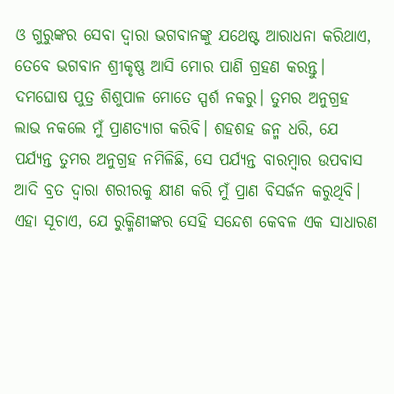ଓ ଗୁରୁଙ୍କର ସେବା ଦ୍ୱାରା ଭଗବାନଙ୍କୁ ଯଥେଷ୍ଟ ଆରାଧନା କରିଥାଏ, ତେବେ ଭଗବାନ ଶ୍ରୀକୃଷ୍ଣ ଆସି ମୋର ପାଣି ଗ୍ରହଣ କରନ୍ତୁ। ଦମଘୋଷ ପୁତ୍ର ଶିଶୁପାଳ ମୋତେ ସ୍ପର୍ଶ ନକରୁ। ତୁମର ଅନୁଗ୍ରହ ଲାଭ ନକଲେ ମୁଁ ପ୍ରାଣତ୍ୟାଗ କରିବି। ଶହଶହ ଜନ୍ମ ଧରି, ଯେ ପର୍ଯ୍ୟନ୍ତ ତୁମର ଅନୁଗ୍ରହ ନମିଳିଛି, ସେ ପର୍ଯ୍ୟନ୍ତ ବାରମ୍ବାର ଉପବାସ ଆଦି ବ୍ରତ ଦ୍ୱାରା ଶରୀରକୁ କ୍ଷୀଣ କରି ମୁଁ ପ୍ରାଣ ବିସର୍ଜନ କରୁଥିବି।
ଏହା ସୂଚାଏ, ଯେ ରୁକ୍ମିଣୀଙ୍କର ସେହି ସନ୍ଦେଶ କେବଳ ଏକ ସାଧାରଣ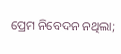ପ୍ରେମ ନିବେଦନ ନଥିଲା;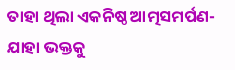ତାହା ଥିଲା ଏକନିଷ୍ଠ ଆତ୍ମସମର୍ପଣ- ଯାହା ଭକ୍ତକୁ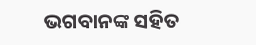ଭଗବାନଙ୍କ ସହିତ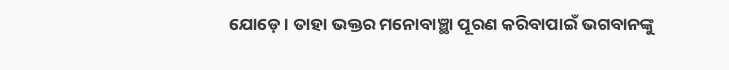ଯୋଡ଼େ। ତାହା ଭକ୍ତର ମନୋବାଞ୍ଛା ପୂରଣ କରିବାପାଇଁ ଭଗବାନଙ୍କୁ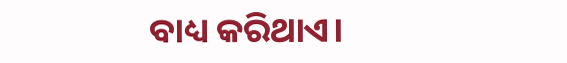ବାଧ୍ୟ କରିଥାଏ।